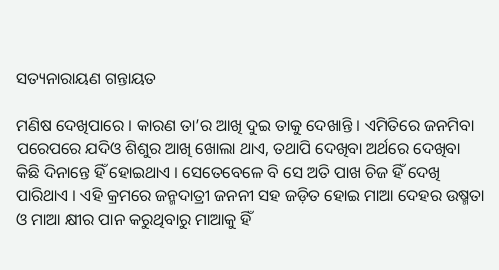ସତ୍ୟନାରାୟଣ ଗନ୍ତାୟତ

ମଣିଷ ଦେଖିପାରେ । କାରଣ ତା’ର ଆଖି ଦୁଇ ତାକୁ ଦେଖାନ୍ତି । ଏମିତିରେ ଜନମିବା ପରେପରେ ଯଦିଓ ଶିଶୁର ଆଖି ଖୋଲା ଥାଏ, ତଥାପି ଦେଖିବା ଅର୍ଥରେ ଦେଖିବା କିଛି ଦିନାନ୍ତେ ହିଁ ହୋଇଥାଏ । ସେତେବେଳେ ବି ସେ ଅତି ପାଖ ଚିଜ ହିଁ ଦେଖି ପାରିଥାଏ । ଏହି କ୍ରମରେ ଜନ୍ମଦାତ୍ରୀ ଜନନୀ ସହ ଜଡ଼ିତ ହୋଇ ମାଆ ଦେହର ଉଷ୍ମତା ଓ ମାଆ କ୍ଷୀର ପାନ କରୁଥିବାରୁ ମାଆକୁ ହିଁ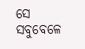ସେ ସବୁବେଳେ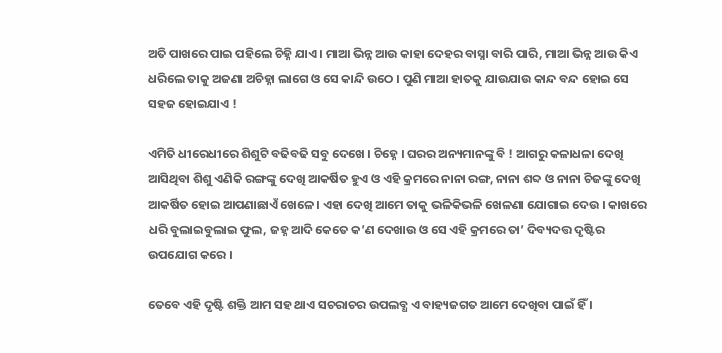ଅତି ପାଖରେ ପାଇ ପହିଲେ ଚିହ୍ନି ଯାଏ । ମାଆ ଭିନ୍ନ ଆଉ କାହା ଦେହର ବାସ୍ନା ବାରି ପାରି, ମାଆ ଭିନ୍ନ ଆଉ କିଏ ଧରିଲେ ତାକୁ ଅଜଣା ଅଚିହ୍ନା ଲାଗେ ଓ ସେ କାନ୍ଦି ଉଠେ । ପୁଣି ମାଆ ହାତକୁ ଯାଉଯାଉ କାନ୍ଦ ବନ୍ଦ ହୋଇ ସେ ସହଜ ହୋଇଯାଏ !

ଏମିତି ଧୀରେଧୀରେ ଶିଶୁଟି ବଢିବଢି ସବୁ ଦେଖେ । ଚିହ୍ନେ । ଘରର ଅନ୍ୟମାନଙ୍କୁ ବି ! ଆଗରୁ କଳାଧଳା ଦେଖି ଆସିଥିବା ଶିଶୁ ଏଣିକି ରଙ୍ଗଙ୍କୁ ଦେଖି ଆକର୍ଷିତ ହୁଏ ଓ ଏହି କ୍ରମରେ ନାନା ରଙ୍ଗ, ନାନା ଶବ୍ଦ ଓ ନାନା ଚିଜଙ୍କୁ ଦେଖି ଆକର୍ଷିତ ହୋଇ ଆପଣାଛାଏଁ ଖେଳେ । ଏହା ଦେଖି ଆମେ ତାକୁ ଭଳିକିଭଳି ଖେଳଣା ଯୋଗାଇ ଦେଉ । କାଖରେ ଧରି ବୁଲାଇବୁଲାଇ ଫୁଲ, ଜହ୍ନ ଆଦି କେତେ କ’ଣ ଦେଖାଉ ଓ ସେ ଏହି କ୍ରମରେ ତା’ ଦିବ୍ୟଦତ୍ତ ଦୃଷ୍ଟିର ଉପଯୋଗ କରେ ।

ତେବେ ଏହି ଦୃଷ୍ଟି ଶକ୍ତି ଆମ ସହ ଥାଏ ସଚରାଚର ଉପଲବ୍ଧ ଏ ବାହ୍ୟଜଗତ ଆମେ ଦେଖିବା ପାଇଁ ହିଁ ।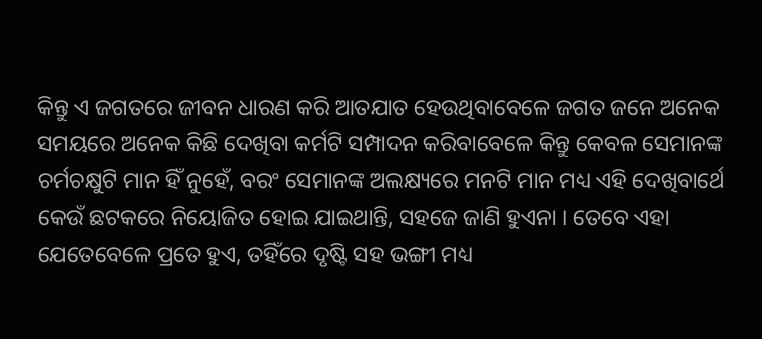କିନ୍ତୁ ଏ ଜଗତରେ ଜୀବନ ଧାରଣ କରି ଆତଯାତ ହେଉଥିବାବେଳେ ଜଗତ ଜନେ ଅନେକ ସମୟରେ ଅନେକ କିଛି ଦେଖିବା କର୍ମଟି ସମ୍ପାଦନ କରିବାବେଳେ କିନ୍ତୁ କେବଳ ସେମାନଙ୍କ ଚର୍ମଚକ୍ଷୁଟି ମାନ ହିଁ ନୁହେଁ, ବରଂ ସେମାନଙ୍କ ଅଲକ୍ଷ୍ୟରେ ମନଟି ମାନ ମଧ୍ୟ ଏହି ଦେଖିବାର୍ଥେ କେଉଁ ଛଟକରେ ନିୟୋଜିତ ହୋଇ ଯାଇଥାନ୍ତି, ସହଜେ ଜାଣି ହୁଏନା । ତେବେ ଏହା ଯେତେବେଳେ ପ୍ରତେ ହୁଏ, ତହିଁରେ ଦୃଷ୍ଟି ସହ ଭଙ୍ଗୀ ମଧ୍ୟ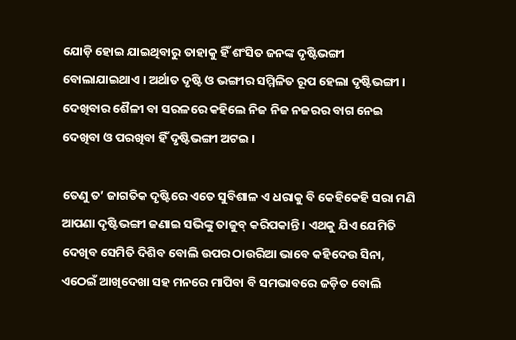ଯୋଡ଼ି ହୋଇ ଯାଇଥିବାରୁ ତାହାକୁ ହିଁ ଶଂସିତ ଜନଙ୍କ ଦୃଷ୍ଟିଭଙ୍ଗୀ ବୋଲାଯାଇଥାଏ । ଅର୍ଥାତ ଦୃଷ୍ଟି ଓ ଭଙ୍ଗୀର ସମ୍ମିଳିତ ରୂପ ହେଲା ଦୃଷ୍ଟିଭଙ୍ଗୀ । ଦେଖିବାର ଶୈଳୀ ବା ସରଳରେ କହିଲେ ନିଜ ନିଜ ନଜରର ବାଗ ନେଇ ଦେଖିବା ଓ ପରଖିବା ହିଁ ଦୃଷ୍ଟିଭଙ୍ଗୀ ଅଟଇ ।

ତେଣୁ ତ’ ଜାଗତିକ ଦୃଷ୍ଟିରେ ଏତେ ସୁବିଶାଳ ଏ ଧରାକୁ ବି କେହିକେହି ସରା ମଣି ଆପଣା ଦୃଷ୍ଟିଭଙ୍ଗୀ ଜଣାଇ ସଭିଙ୍କୁ ତାଜୁବ୍ କରିପକାନ୍ତି । ଏଥକୁ ଯିଏ ଯେମିତି ଦେଖିବ ସେମିତି ଦିଶିବ ବୋଲି ଉପର ଠାଉରିଆ ଭାବେ କହିଦେଉ ସିନା, ଏଠେଇଁ ଆଖିଦେଖା ସହ ମନରେ ମାପିବା ବି ସମଭାବରେ ଜଡ଼ିତ ବୋଲି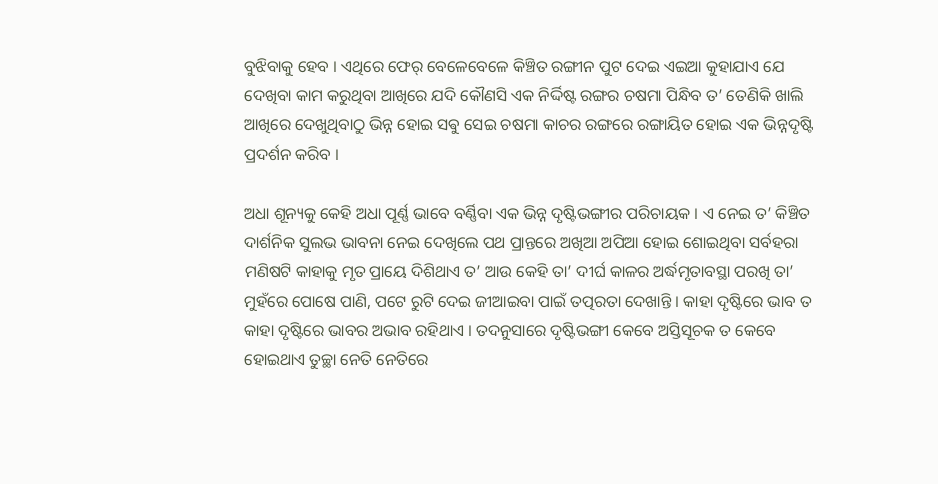ବୁଝିବାକୁ ହେବ । ଏଥିରେ ଫେର୍ ବେଳେବେଳେ କିଞ୍ଚିତ ରଙ୍ଗୀନ ପୁଟ ଦେଇ ଏଇଆ କୁହାଯାଏ ଯେ ଦେଖିବା କାମ କରୁଥିବା ଆଖିରେ ଯଦି କୌଣସି ଏକ ନିର୍ଦ୍ଦିଷ୍ଟ ରଙ୍ଗର ଚଷମା ପିନ୍ଧିବ ତ’ ତେଣିକି ଖାଲି ଆଖିରେ ଦେଖୁଥିବାଠୁ ଭିନ୍ନ ହୋଇ ସଵୁ ସେଇ ଚଷମା କାଚର ରଙ୍ଗରେ ରଙ୍ଗାୟିତ ହୋଇ ଏକ ଭିନ୍ନଦୃଷ୍ଟି ପ୍ରଦର୍ଶନ କରିବ ।

ଅଧା ଶୂନ୍ୟକୁ କେହି ଅଧା ପୂର୍ଣ୍ଣ ଭାବେ ବର୍ଣ୍ଣିବା ଏକ ଭିନ୍ନ ଦୃଷ୍ଟିଭଙ୍ଗୀର ପରିଚାୟକ । ଏ ନେଇ ତ’ କିଞ୍ଚିତ ଦାର୍ଶନିକ ସୁଲଭ ଭାବନା ନେଇ ଦେଖିଲେ ପଥ ପ୍ରାନ୍ତରେ ଅଖିଆ ଅପିଆ ହୋଇ ଶୋଇଥିବା ସର୍ବହରା ମଣିଷଟି କାହାକୁ ମୃତ ପ୍ରାୟେ ଦିଶିଥାଏ ତ’ ଆଉ କେହି ତା’ ଦୀର୍ଘ କାଳର ଅର୍ଦ୍ଧମୃତାବସ୍ଥା ପରଖି ତା’ ମୁହଁରେ ପୋଷେ ପାଣି, ପଟେ ରୁଟି ଦେଇ ଜୀଆଇବା ପାଇଁ ତତ୍ପରତା ଦେଖାନ୍ତି । କାହା ଦୃଷ୍ଟିରେ ଭାବ ତ କାହା ଦୃଷ୍ଟିରେ ଭାବର ଅଭାବ ରହିଥାଏ । ତଦନୁସାରେ ଦୃଷ୍ଟିଭଙ୍ଗୀ କେବେ ଅସ୍ତିସୂଚକ ତ କେବେ ହୋଇଥାଏ ତୁଚ୍ଛା ନେତି ନେତିରେ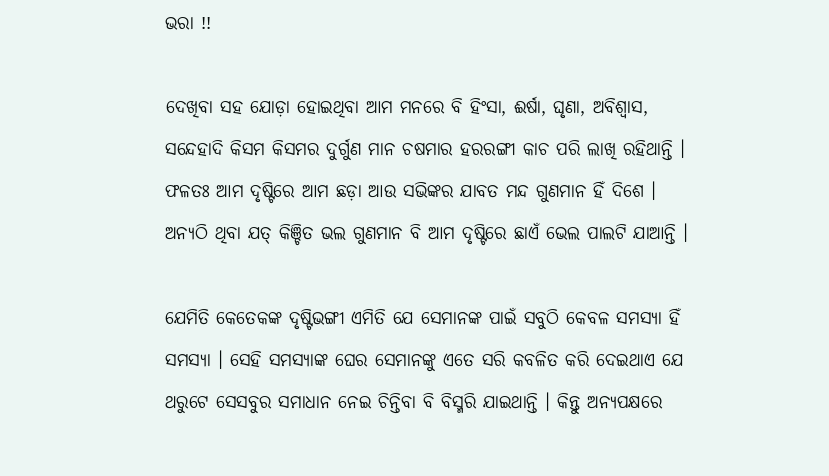ଭରା !!

ଦେଖିବା ସହ ଯୋଡ଼ା ହୋଇଥିବା ଆମ ମନରେ ବି ହିଂସା, ଈର୍ଷା, ଘୃଣା, ଅବିଶ୍ୱାସ, ସନ୍ଦେହାଦି କିସମ କିସମର ଦୁର୍ଗୁଣ ମାନ ଚଷମାର ହରରଙ୍ଗୀ କାଚ ପରି ଲାଖି ରହିଥାନ୍ତି । ଫଳତଃ ଆମ ଦୃଷ୍ଟିରେ ଆମ ଛଡ଼ା ଆଉ ସଭିଙ୍କର ଯାବତ ମନ୍ଦ ଗୁଣମାନ ହିଁ ଦିଶେ । ଅନ୍ୟଠି ଥିବା ଯତ୍ କିଞ୍ଚିତ ଭଲ ଗୁଣମାନ ବି ଆମ ଦୃଷ୍ଟିରେ ଛାଏଁ ଭେଲ ପାଲଟି ଯାଆନ୍ତି ।

ଯେମିତି କେତେକଙ୍କ ଦୃଷ୍ଟିଭଙ୍ଗୀ ଏମିତି ଯେ ସେମାନଙ୍କ ପାଇଁ ସବୁଠି କେବଳ ସମସ୍ୟା ହିଁ ସମସ୍ୟା । ସେହି ସମସ୍ୟାଙ୍କ ଘେର ସେମାନଙ୍କୁ ଏତେ ସରି କବଳିତ କରି ଦେଇଥାଏ ଯେ ଥରୁଟେ ସେସବୁର ସମାଧାନ ନେଇ ଚିନ୍ତିବା ବି ବିସ୍ମରି ଯାଇଥାନ୍ତି । କିନ୍ତୁ ଅନ୍ୟପକ୍ଷରେ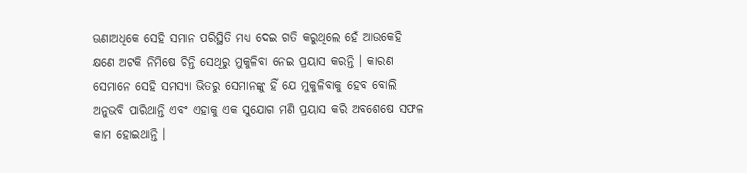ଊଣାଅଧିକେ ସେହି ସମାନ ପରିସ୍ଥିତି ମଧ୍ୟ ଦେଇ ଗତି କରୁଥିଲେ ହେଁ ଆଉକେହି କ୍ଷଣେ ଅଟକି ନିମିଷେ ଚିନ୍ତି ସେଥିରୁ ମୁକୁଳିବା ନେଇ ପ୍ରୟାସ କରନ୍ତି । କାରଣ ସେମାନେ ସେହି ସମସ୍ୟା ଭିତରୁ ସେମାନଙ୍କୁ ହିଁ ଯେ ମୁକୁଳିବାକୁ ହେବ ବୋଲି ଅନୁଭବି ପାରିଥାନ୍ତି ଏବଂ ଏହାକୁ ଏକ ସୁଯୋଗ ମଣି ପ୍ରୟାସ କରି ଅବଶେଷେ ସଫଳ କାମ ହୋଇଥାନ୍ତି ।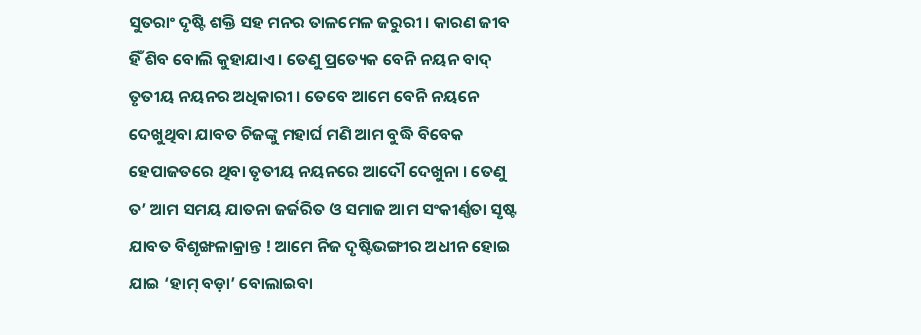ସୁତରାଂ ଦୃଷ୍ଟି ଶକ୍ତି ସହ ମନର ତାଳମେଳ ଜରୁରୀ । କାରଣ ଜୀବ ହିଁ ଶିବ ବୋଲି କୁହାଯାଏ । ତେଣୁ ପ୍ରତ୍ୟେକ ବେନି ନୟନ ବାଦ୍ ତୃତୀୟ ନୟନର ଅଧିକାରୀ । ତେବେ ଆମେ ବେନି ନୟନେ ଦେଖୁଥିବା ଯାବତ ଚିଜଙ୍କୁ ମହାର୍ଘ ମଣି ଆମ ବୁଦ୍ଧି ବିବେକ ହେପାଜତରେ ଥିବା ତୃତୀୟ ନୟନରେ ଆଦୌ ଦେଖୁନା । ତେଣୁ ତ’ ଆମ ସମୟ ଯାତନା ଜର୍ଜରିତ ଓ ସମାଜ ଆମ ସଂକୀର୍ଣ୍ଣତା ସୃଷ୍ଟ ଯାବତ ବିଶୃଙ୍ଖଳାକ୍ରାନ୍ତ ! ଆମେ ନିଜ ଦୃଷ୍ଟିଭଙ୍ଗୀର ଅଧୀନ ହୋଇ ଯାଇ ‘ହାମ୍ ବଡ଼ା’ ବୋଲାଇବା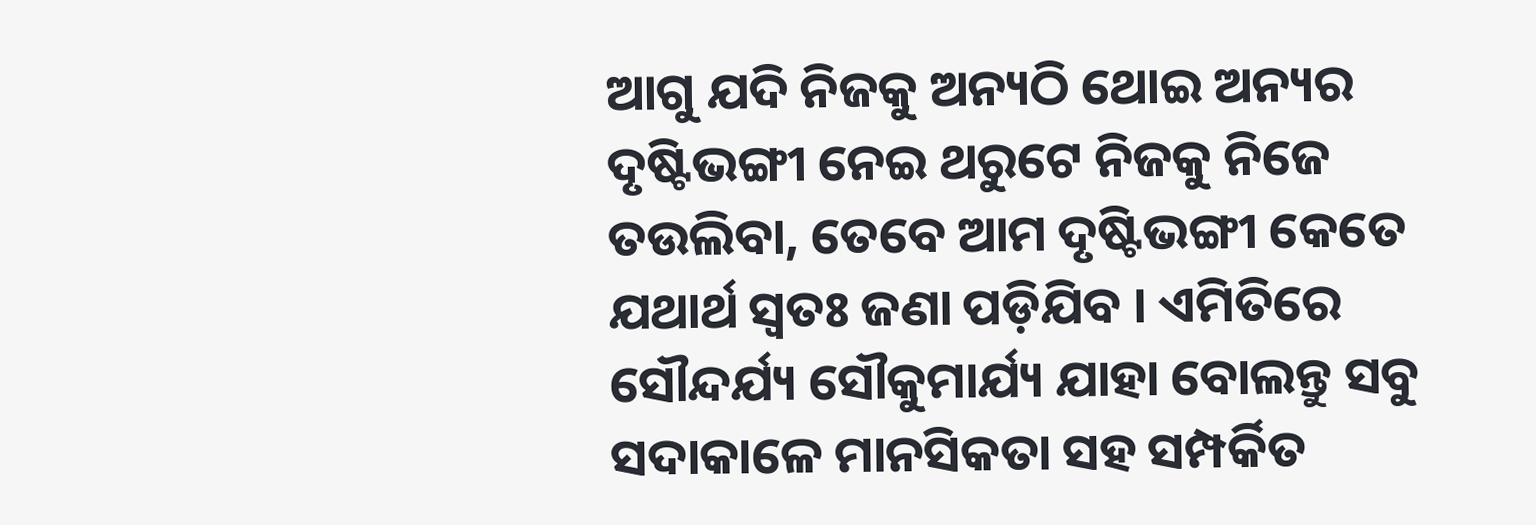ଆଗୁ ଯଦି ନିଜକୁ ଅନ୍ୟଠି ଥୋଇ ଅନ୍ୟର ଦୃଷ୍ଟିଭଙ୍ଗୀ ନେଇ ଥରୁଟେ ନିଜକୁ ନିଜେ ତଉଲିବା, ତେବେ ଆମ ଦୃଷ୍ଟିଭଙ୍ଗୀ କେତେ ଯଥାର୍ଥ ସ୍ୱତଃ ଜଣା ପଡ଼ିଯିବ । ଏମିତିରେ ସୌନ୍ଦର୍ଯ୍ୟ ସୌକୁମାର୍ଯ୍ୟ ଯାହା ବୋଲନ୍ତୁ ସବୁ ସଦାକାଳେ ମାନସିକତା ସହ ସମ୍ପର୍କିତ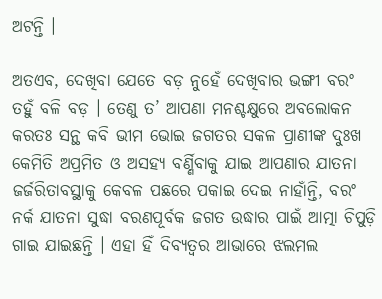ଅଟନ୍ତି ।

ଅତଏବ, ଦେଖିବା ଯେତେ ବଡ଼ ନୁହେଁ ଦେଖିବାର ଭଙ୍ଗୀ ବରଂ ତହୁଁ ବଳି ବଡ଼ । ତେଣୁ ତ’ ଆପଣା ମନଶ୍ଚକ୍ଷୁରେ ଅବଲୋକନ କରତଃ ସନ୍ଥ କବି ଭୀମ ଭୋଇ ଜଗତର ସକଳ ପ୍ରାଣୀଙ୍କ ଦୁଃଖ କେମିତି ଅପ୍ରମିତ ଓ ଅସହ୍ୟ ବର୍ଣ୍ଣିବାକୁ ଯାଇ ଆପଣାର ଯାତନା ଜର୍ଜରିତାବସ୍ଥାକୁ କେବଳ ପଛରେ ପକାଇ ଦେଇ ନାହାଁନ୍ତି, ବରଂ ନର୍କ ଯାତନା ସୁଦ୍ଧା ବରଣପୂର୍ବକ ଜଗତ ଉଦ୍ଧାର ପାଇଁ ଆତ୍ମା ଚିପୁଡ଼ି ଗାଇ ଯାଇଛନ୍ତି । ଏହା ହିଁ ଦିବ୍ୟତ୍ୱର ଆଭାରେ ଝଲମଲ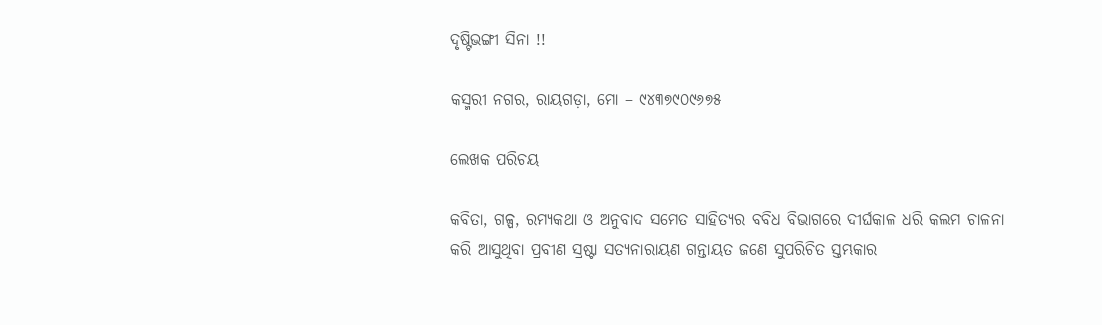ଦୃଷ୍ଟିଭଙ୍ଗୀ ସିନା !!

କସ୍ମରୀ ନଗର, ରାୟଗଡ଼ା, ମୋ – ୯୪୩୭୯୦୯୬୭୫

ଲେଖକ ପରିଚୟ

କବିତା, ଗଳ୍ପ, ରମ୍ୟକଥା ଓ ଅନୁବାଦ ସମେତ ସାହିତ୍ୟର ବବିଧ ବିଭାଗରେ ଦୀର୍ଘକାଳ ଧରି କଲମ ଚାଳନା କରି ଆସୁଥିବା ପ୍ରବୀଣ ସ୍ରଷ୍ଟା ସତ୍ୟନାରାୟଣ ଗନ୍ତାୟତ ଜଣେ ସୁପରିଚିତ ସ୍ତମ୍ଭକାର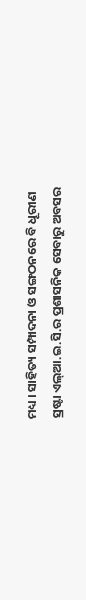ମଧ୍ୟ । ସାହିତ୍ୟ ସମ୍ପାଦନା ଓ ସଙ୍ଗଠନରେ ବି ଧୂରୀଣ ସ୍ରଷ୍ଟା ଏଲ୍ଆ.ଇ.ସି.ର ପ୍ରଶାସନିକ ସେବାରୁ ଅବସର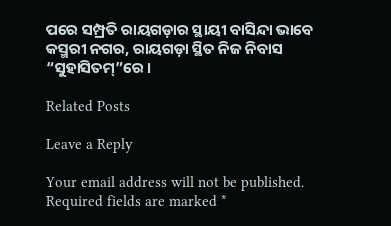ପରେ ସମ୍ପ୍ରତି ରାୟଗଡ଼ାର ସ୍ଥାୟୀ ବାସିନ୍ଦା ଭାବେ କସ୍ମରୀ ନଗର, ରାୟଗଡ଼ା ସ୍ଥିତ ନିଜ ନିବାସ “ସୁହାସିତମ୍”ରେ ।

Related Posts

Leave a Reply

Your email address will not be published. Required fields are marked *